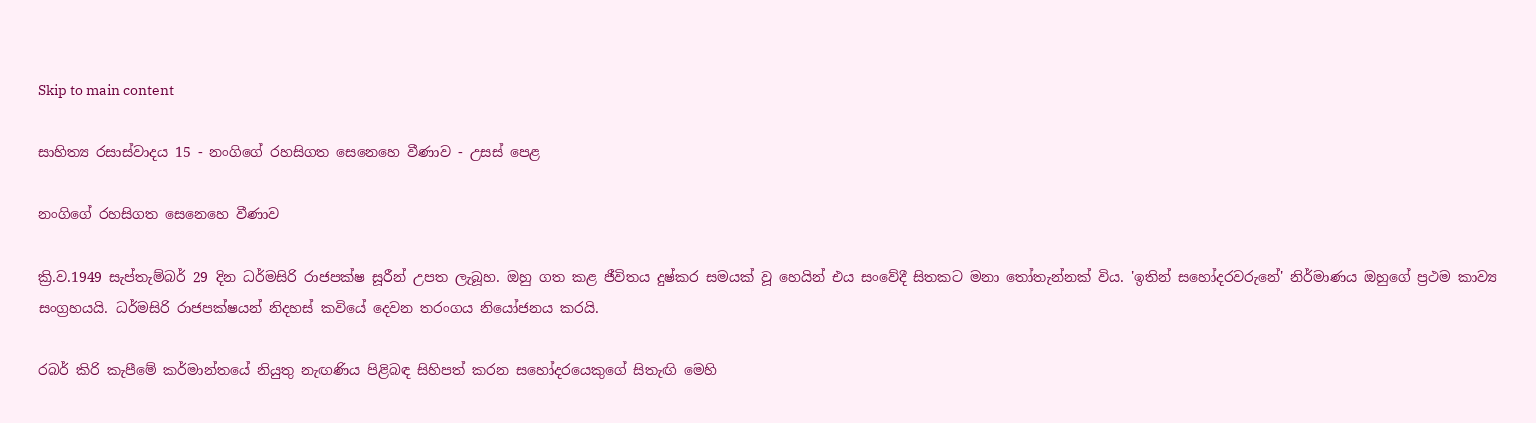Skip to main content

සාහිත්‍ය රසාස්වාදය 15 - නංගිගේ රහසිගත සෙනෙහෙ වීණාව - උසස් පෙළ

නංගිගේ රහසිගත සෙනෙහෙ වීණාව

ක්‍රි.ව.1949 සැප්තැම්බර් 29 දින ධර්මසිරි රාජපක්ෂ සූරීන් උපත ලැබූහ. ඔහු ගත කළ ජීවිතය දුෂ්කර සමයක් වූ හෙයින් එය සංවේදී සිතකට මනා තෝතැන්නක් විය. 'ඉතින් සහෝදරවරුනේ' නිර්මාණය ඔහුගේ ප්‍රථම කාව්‍ය සංග්‍රහයයි. ධර්මසිරි රාජපක්ෂයන් නිදහස් කවියේ දෙවන තරංගය නියෝජනය කරයි.

රබර් කිරි කැපීමේ කර්මාන්තයේ නියුතු නැඟණිය පිළිබඳ සිහිපත් කරන සහෝදරයෙකුගේ සිතැඟි මෙහි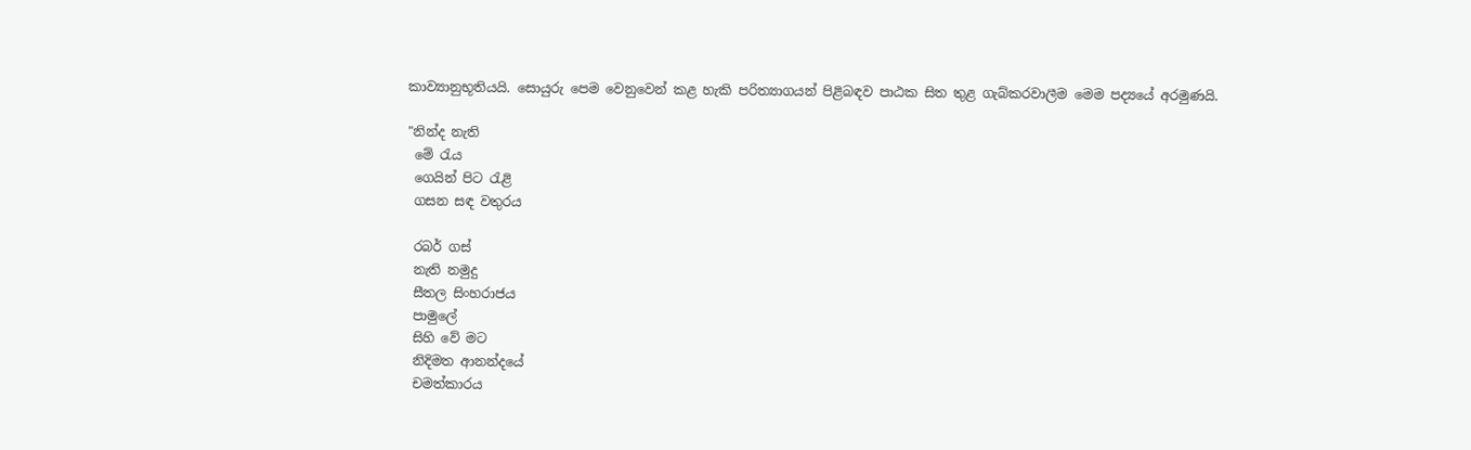කාව්‍යානුභූතියයි. සොයුරු පෙම වෙනුවෙන් කළ හැකි පරිත්‍යාගයන් පිළිබඳව පාඨක සිත තුළ ගැබ්කරවාලීම මෙම පද්‍යයේ අරමුණයි.

"නින්ද නැති
 මේ රැය
 ගෙයින් පිට රැළි
 ගසන සඳ වතුරය

 රබර් ගස්
 නැති නමුදු
 සීතල සිංහරාජය
 පාමුලේ
 සිහි වේ මට
 නිදිමත ආනන්දයේ
 චමත්කාරය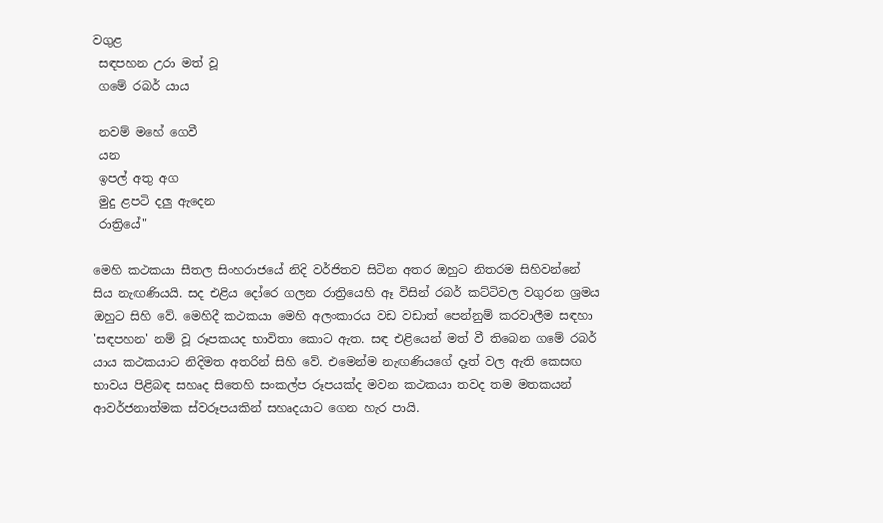වගුළ
 සඳපහන උරා මත් වූ
 ගමේ රබර් යාය

 නවම් මහේ ගෙවී
 යන
 ඉපල් අතු අග
 මුදු ළපටි දලු ඇදෙන
 රාත්‍රියේ"

මෙහි කථකයා සීතල සිංහරාජයේ නිදි වර්ජිතව සිටින අතර ඔහුට නිතරම සිහිවන්නේ සිය නැඟණියයි. සද එළිය දෝරෙ ගලන රාත්‍රියෙහි ඈ විසින් රබර් කට්ටිවල වගුරන ශ්‍රමය ඔහුට සිහි වේ. මෙහිදී කථකයා මෙහි අලංකාරය වඩ වඩාත් පෙන්නුම් කරවාලීම සඳහා 'සඳපහන' නම් වූ රූපකයද භාවිතා කොට ඇත. සඳ එළියෙන් මත් වී තිබෙන ගමේ රබර් යාය කථකයාට නිදිමත අතරින් සිහි වේ. එමෙන්ම නැඟණියගේ දෑත් වල ඇති කෙසඟ භාවය පිළිබඳ සහෘද සිතෙහි සංකල්ප රූපයක්ද මවන කථකයා තවද තම මතකයන් ආවර්ජනාත්මක ස්වරූපයකින් සහෘදයාට ගෙන හැර පායි.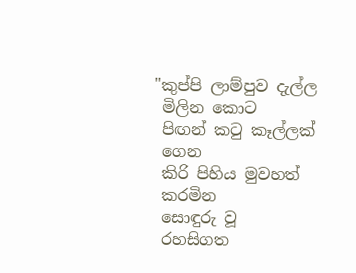"කුප්පි ලාම්පුව දැල්ල
 මිලින කොට
 පිඟන් කටු කෑල්ලක්
 ගෙන
 කිරි පිහිය මුවහත්
 කරමින
 සොඳුරු වූ
 රහසිගත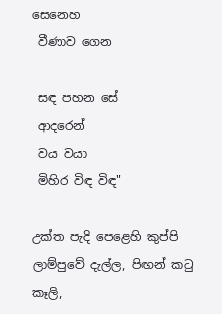සෙනෙහ
 වීණාව ගෙන

 සඳ පහන සේ
 ආදරෙන්
 වය වයා
 මිහිර විඳ විඳ"

උක්ත පැදි පෙළෙහි කුප්පි ලාම්පුවේ දැල්ල, පිඟන් කටු කෑලි,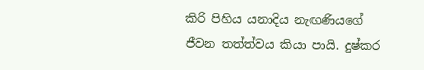කිරි පිහිය යනාදිය නැඟණියගේ ජීවන තත්ත්වය කියා පායි. දුෂ්කර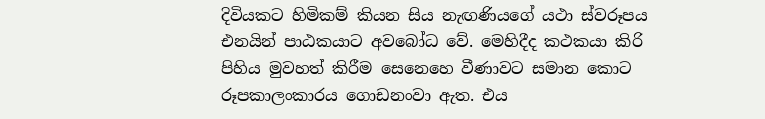දිවියකට හිමිකම් කියන සිය නැඟණියගේ යථා ස්වරූපය එනයින් පාඨකයාට අවබෝධ වේ. මෙහිදීද කථකයා කිරි පිහිය මුවහත් කිරීම සෙනෙහෙ වීණාවට සමාන කොට රූපකාලංකාරය ගොඩනංවා ඇත. එය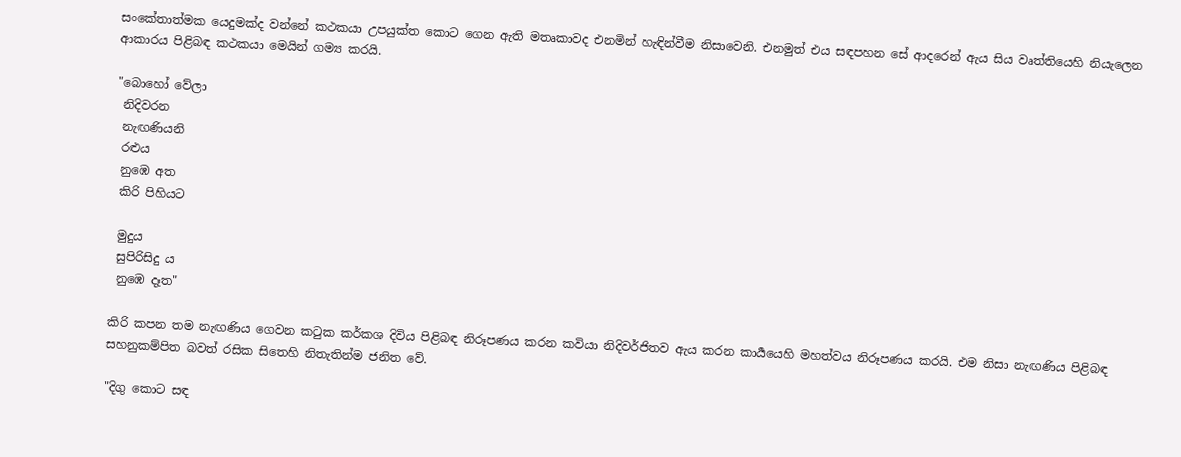සංකේතාත්මක යෙදුමක්ද වන්නේ කථකයා උපයුක්ත කොට ගෙන ඇති මතෘකාවද එනමින් හැඳින්වීම නිසාවෙනි. එනමුත් එය සඳපහන සේ ආදරෙන් ඇය සිය වෘත්තියෙහි නියැලෙන ආකාරය පිළිබඳ කථකයා මෙයින් ගම්‍ය කරයි.

"බොහෝ වේලා
 නිදිවරන
 නැඟණියනි
 රළුය
 නුඹෙ අත
 කිරි පිහියට

 මුදුය
 සුපිරිසිදු ය
 නුඹෙ දෑත"

කිරි කපන තම නැඟණිය ගෙවන කටුක කර්කශ දිවිය පිළිබඳ නිරූපණය කරන කවියා නිදිවර්ජිතව ඇය කරන කාර්‍යයෙහි මහත්වය නිරූපණය කරයි. එම නිසා නැඟණිය පිළිබඳ සහනුකම්පිත බවත් රසික සිතෙහි නිතැතින්ම ජනිත වේ.

"දිගු කොට සඳ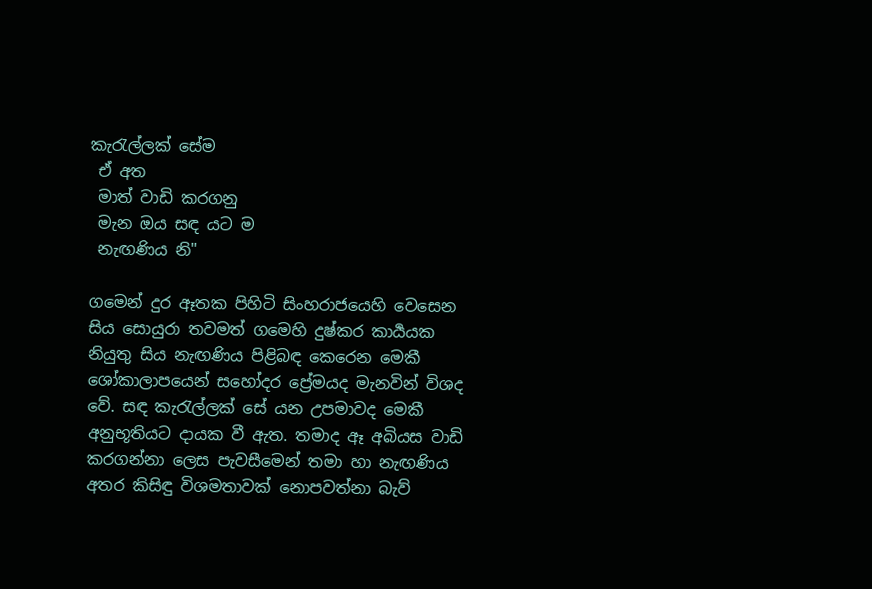කැරැල්ලක් සේම
 ඒ අත
 මාත් වාඩි කරගනු
 මැන ඔය සඳ යට ම
 නැඟණිය නි"

ගමෙන් දුර ඈතක පිහිටි සිංහරාජයෙහි වෙසෙන සිය සොයුරා තවමත් ගමෙහි දුෂ්කර කාර්‍යයක නියුතු සිය නැඟණිය පිළිබඳ කෙරෙන මෙකී ශෝකාලාපයෙන් සහෝදර ප්‍රේමයද මැනවින් විශද වේ. සඳ කැරැල්ලක් සේ යන උපමාවද මෙකී අනුභූතියට දායක වී ඇත. තමාද ඈ අබියස වාඩි කරගන්නා ලෙස පැවසීමෙන් තමා හා නැඟණිය අතර කිසිඳු විශමතාවක් නොපවත්නා බැව්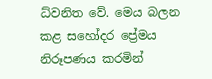ධ්වනිත වේ. මෙය බලන කළ සහෝදර ප්‍රේමය නිරූපණය කරමින්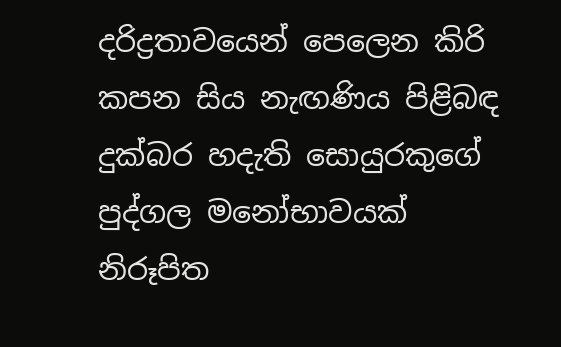දරිද්‍රතාවයෙන් පෙලෙන කිරි කපන සිය නැඟණිය පිළිබඳ දුක්බර හදැති සොයුරකුගේ පුද්ගල මනෝභාවයක් නිරූපිත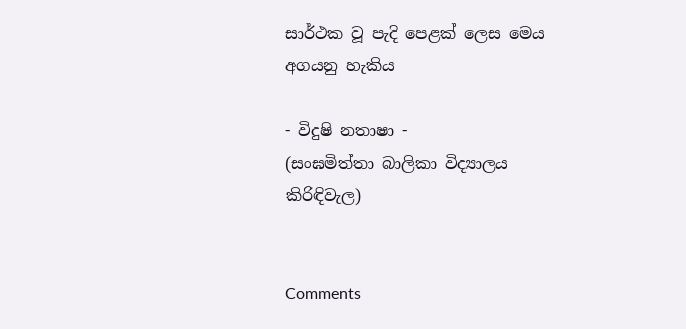සාර්ථක වූ පැදි පෙළක් ලෙස මෙය අගයනු හැකිය

- විදුෂි නතාෂා -
(සංඝමිත්තා බාලිකා විද්‍යාලය
කිරිඳිවැල)


Comments